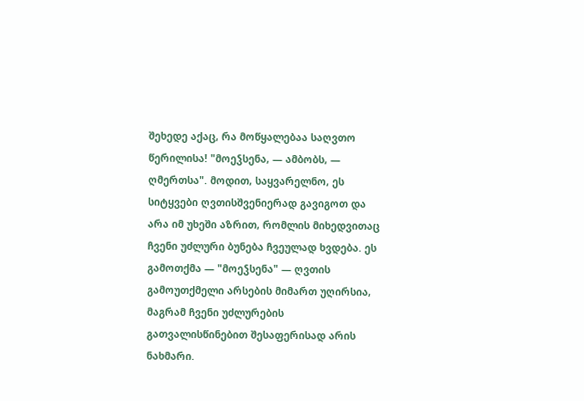შეხედე აქაც, რა მოწყალებაა საღვთო წერილისა! "მოეჴსენა, — ამბობს, — ღმერთსა". მოდით, საყვარელნო, ეს სიტყვები ღვთისშვენიერად გავიგოთ და არა იმ უხეში აზრით, რომლის მიხედვითაც ჩვენი უძლური ბუნება ჩვეულად ხვდება. ეს გამოთქმა — "მოეჴსენა" — ღვთის გამოუთქმელი არსების მიმართ უღირსია, მაგრამ ჩვენი უძლურების გათვალისწინებით შესაფერისად არის ნახმარი.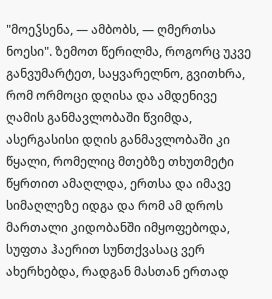"მოეჴსენა, — ამბობს, — ღმერთსა ნოესი". ზემოთ წერილმა, როგორც უკვე განვუმარტეთ, საყვარელნო, გვითხრა, რომ ორმოცი დღისა და ამდენივე ღამის განმავლობაში წვიმდა, ასერგასისი დღის განმავლობაში კი წყალი, რომელიც მთებზე თხუთმეტი წყრთით ამაღლდა, ერთსა და იმავე სიმაღლეზე იდგა და რომ ამ დროს მართალი კიდობანში იმყოფებოდა, სუფთა ჰაერით სუნთქვასაც ვერ ახერხებდა, რადგან მასთან ერთად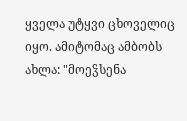ყველა უტყვი ცხოველიც იყო. ამიტომაც ამბობს ახლა: "მოეჴსენა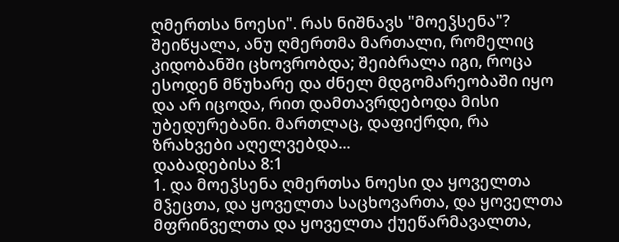ღმერთსა ნოესი". რას ნიშნავს "მოეჴსენა"? შეიწყალა, ანუ ღმერთმა მართალი, რომელიც კიდობანში ცხოვრობდა; შეიბრალა იგი, როცა ესოდენ მწუხარე და ძნელ მდგომარეობაში იყო და არ იცოდა, რით დამთავრდებოდა მისი უბედურებანი. მართლაც, დაფიქრდი, რა ზრახვები აღელვებდა...
დაბადებისა 8:1
1. და მოეჴსენა ღმერთსა ნოესი და ყოველთა მჴეცთა, და ყოველთა საცხოვართა, და ყოველთა მფრინველთა და ყოველთა ქუეწარმავალთა,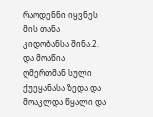რაოდენნი იყვნეს მის თანა კიდობანსა შინა.2. და მოაწია ღმერთმან სული ქუეყანასა ზედა და მოაკლდა წყალი და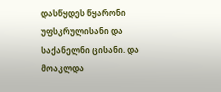დასწყდეს წყარონი უფსკრულისანი და საქანელნი ცისანი. და მოაკლდა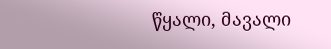წყალი, მავალი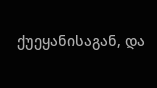ქუეყანისაგან, და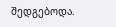შედგებოდა.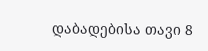დაბადებისა თავი 8